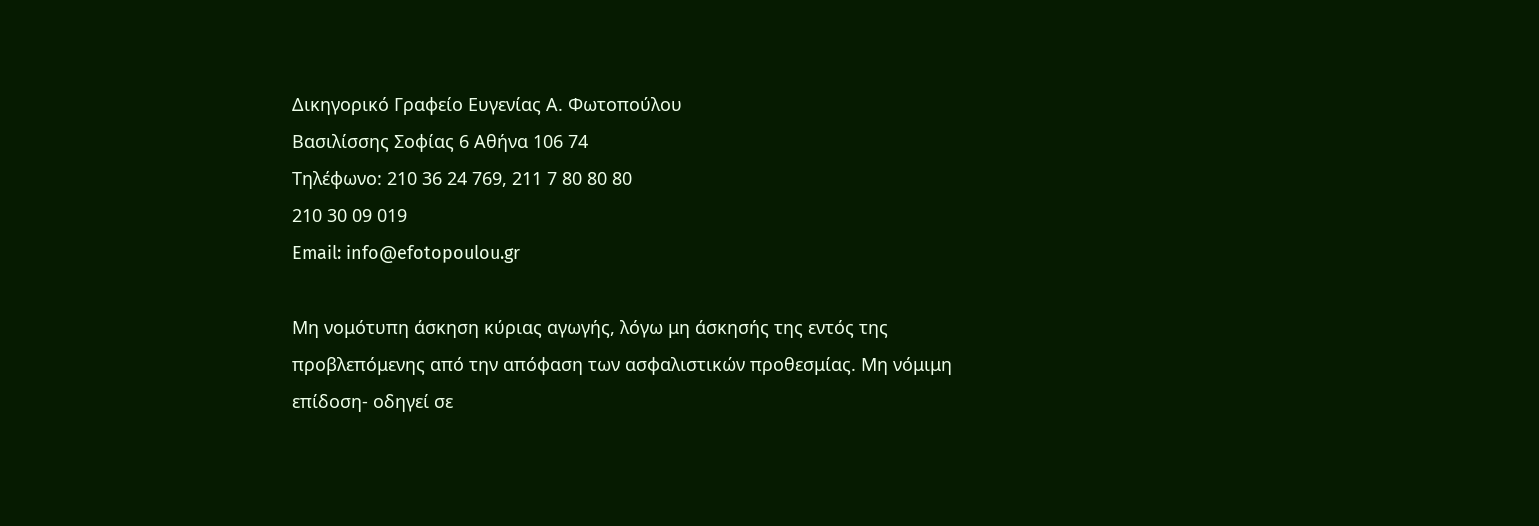Δικηγορικό Γραφείο Ευγενίας Α. Φωτοπούλου
Βασιλίσσης Σοφίας 6 Αθήνα 106 74
Τηλέφωνο: 210 36 24 769, 211 7 80 80 80
210 30 09 019
Email: info@efotopoulou.gr

Μη νομότυπη άσκηση κύριας αγωγής, λόγω μη άσκησής της εντός της προβλεπόμενης από την απόφαση των ασφαλιστικών προθεσμίας. Μη νόμιμη επίδοση- οδηγεί σε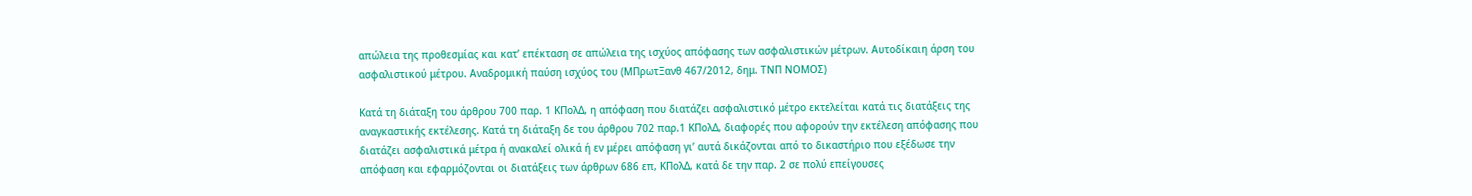απώλεια της προθεσμίας και κατ’ επέκταση σε απώλεια της ισχύος απόφασης των ασφαλιστικών μέτρων. Αυτοδίκαιη άρση του ασφαλιστικού μέτρου. Αναδρομική παύση ισχύος του (ΜΠρωτΞανθ 467/2012, δημ. ΤΝΠ ΝΟΜΟΣ)

Κατά τη διάταξη του άρθρου 700 παρ. 1 ΚΠολΔ, η απόφαση που διατάζει ασφαλιστικό μέτρο εκτελείται κατά τις διατάξεις της αναγκαστικής εκτέλεσης. Κατά τη διάταξη δε του άρθρου 702 παρ.1 ΚΠολΔ, διαφορές που αφορούν την εκτέλεση απόφασης που διατάζει ασφαλιστικά μέτρα ή ανακαλεί ολικά ή εν μέρει απόφαση γι’ αυτά δικάζονται από το δικαστήριο που εξέδωσε την απόφαση και εφαρμόζονται οι διατάξεις των άρθρων 686 επ, ΚΠολΔ, κατά δε την παρ. 2 σε πολύ επείγουσες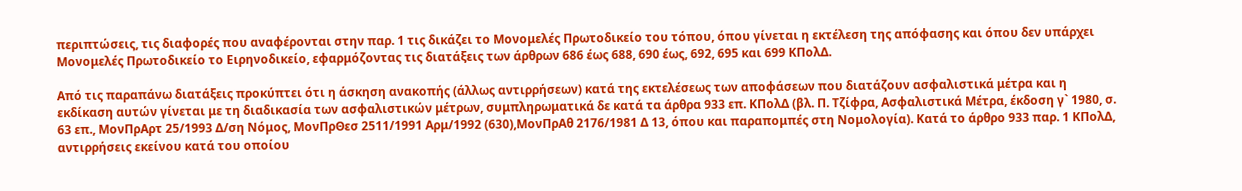περιπτώσεις, τις διαφορές που αναφέρονται στην παρ. 1 τις δικάζει το Μονομελές Πρωτοδικείο του τόπου, όπου γίνεται η εκτέλεση της απόφασης και όπου δεν υπάρχει Μονομελές Πρωτοδικείο το Ειρηνοδικείο, εφαρμόζοντας τις διατάξεις των άρθρων 686 έως 688, 690 έως, 692, 695 και 699 ΚΠολΔ.

Από τις παραπάνω διατάξεις προκύπτει ότι η άσκηση ανακοπής (άλλως αντιρρήσεων) κατά της εκτελέσεως των αποφάσεων που διατάζουν ασφαλιστικά μέτρα και η εκδίκαση αυτών γίνεται με τη διαδικασία των ασφαλιστικών μέτρων, συμπληρωματικά δε κατά τα άρθρα 933 επ. ΚΠολΔ (βλ. Π. Τζίφρα, Ασφαλιστικά Μέτρα, έκδοση γ` 1980, σ. 63 επ., ΜονΠρΑρτ 25/1993 Δ/ση Νόμος, ΜονΠρΘεσ 2511/1991 Αρμ/1992 (630),ΜονΠρΑθ 2176/1981 Δ 13, όπου και παραπομπές στη Νομολογία). Κατά το άρθρο 933 παρ. 1 ΚΠολΔ, αντιρρήσεις εκείνου κατά του οποίου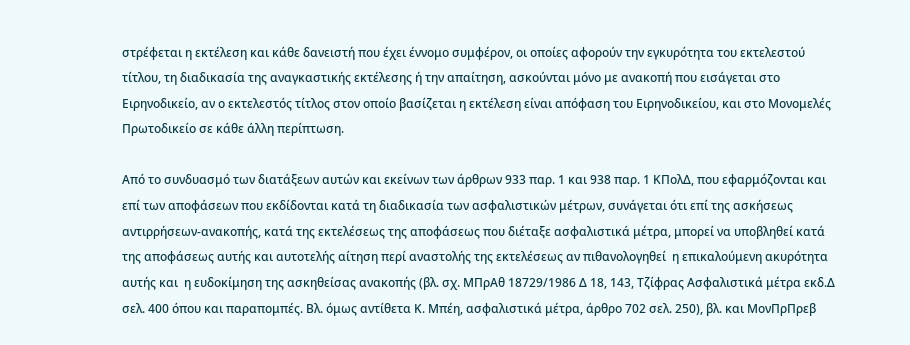στρέφεται η εκτέλεση και κάθε δανειστή που έχει έννομο συμφέρον, οι οποίες αφορούν την εγκυρότητα του εκτελεστού τίτλου, τη διαδικασία της αναγκαστικής εκτέλεσης ή την απαίτηση, ασκούνται μόνο με ανακοπή που εισάγεται στο Ειρηνοδικείο, αν ο εκτελεστός τίτλος στον οποίο βασίζεται η εκτέλεση είναι απόφαση του Ειρηνοδικείου, και στο Μονομελές Πρωτοδικείο σε κάθε άλλη περίπτωση.

Από το συνδυασμό των διατάξεων αυτών και εκείνων των άρθρων 933 παρ. 1 και 938 παρ. 1 ΚΠολΔ, που εφαρμόζονται και επί των αποφάσεων που εκδίδονται κατά τη διαδικασία των ασφαλιστικών μέτρων, συνάγεται ότι επί της ασκήσεως αντιρρήσεων-ανακοπής, κατά της εκτελέσεως της αποφάσεως που διέταξε ασφαλιστικά μέτρα, μπορεί να υποβληθεί κατά της αποφάσεως αυτής και αυτοτελής αίτηση περί αναστολής της εκτελέσεως αν πιθανολογηθεί  η επικαλούμενη ακυρότητα αυτής και  η ευδοκίμηση της ασκηθείσας ανακοπής (βλ. σχ. ΜΠρΑθ 18729/1986 Δ 18, 143, Τζίφρας Ασφαλιστικά μέτρα εκδ.Δ σελ. 400 όπου και παραπομπές. Βλ. όμως αντίθετα Κ. Μπέη, ασφαλιστικά μέτρα, άρθρο 702 σελ. 250), βλ. και ΜονΠρΠρεβ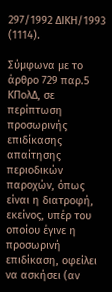297/1992 ΔΙΚΗ/1993 (1114).

Σύμφωνα με το άρθρο 729 παρ.5 ΚΠολΔ, σε περίπτωση προσωρινής επιδίκασης απαίτησης περιοδικών παροχών, όπως είναι η διατροφή, εκείνος, υπέρ του οποίου έγινε η προσωρινή επιδίκαση, οφείλει να ασκήσει (αν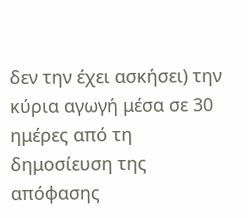δεν την έχει ασκήσει) την κύρια αγωγή μέσα σε 30 ημέρες από τη δημοσίευση της απόφασης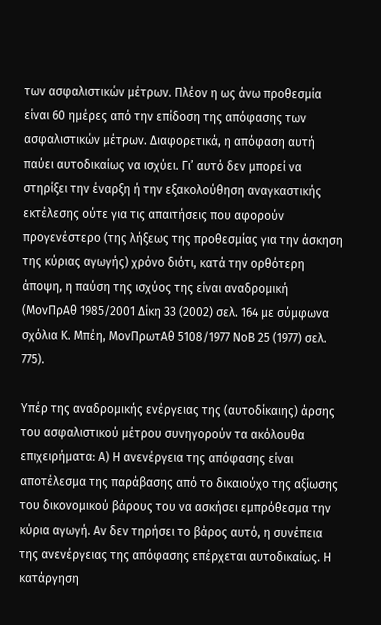των ασφαλιστικών μέτρων. Πλέον η ως άνω προθεσμία είναι 60 ημέρες από την επίδοση της απόφασης των ασφαλιστικών μέτρων. Διαφορετικά, η απόφαση αυτή παύει αυτοδικαίως να ισχύει. Γι’ αυτό δεν μπορεί να στηρίξει την έναρξη ή την εξακολούθηση αναγκαστικής εκτέλεσης ούτε για τις απαιτήσεις που αφορούν προγενέστερο (της λήξεως της προθεσμίας για την άσκηση της κύριας αγωγής) χρόνο διότι, κατά την ορθότερη άποψη, η παύση της ισχύος της είναι αναδρομική (ΜονΠρΑθ 1985/2001 Δίκη 33 (2002) σελ. 164 με σύμφωνα σχόλια Κ. Μπέη, ΜονΠρωτΑθ 5108/1977 ΝοΒ 25 (1977) σελ. 775).

Υπέρ της αναδρομικής ενέργειας της (αυτοδίκαιης) άρσης του ασφαλιστικού μέτρου συνηγορούν τα ακόλουθα επιχειρήματα: Α) Η ανενέργεια της απόφασης είναι αποτέλεσμα της παράβασης από το δικαιούχο της αξίωσης του δικονομικού βάρους του να ασκήσει εμπρόθεσμα την κύρια αγωγή. Αν δεν τηρήσει το βάρος αυτό, η συνέπεια της ανενέργειας της απόφασης επέρχεται αυτοδικαίως. Η κατάργηση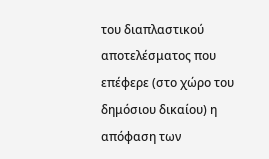του διαπλαστικού αποτελέσματος που επέφερε (στο χώρο του δημόσιου δικαίου) η απόφαση των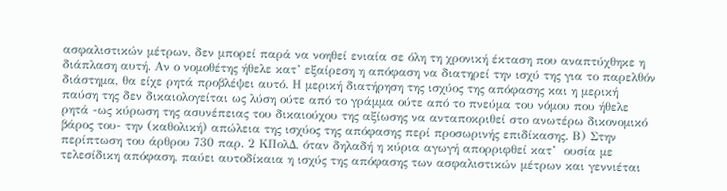ασφαλιστικών μέτρων, δεν μπορεί παρά να νοηθεί ενιαία σε όλη τη χρονική έκταση που αναπτύχθηκε η διάπλαση αυτή. Αν ο νομοθέτης ήθελε κατ’ εξαίρεση η απόφαση να διατηρεί την ισχύ της για το παρελθόν διάστημα, θα είχε ρητά προβλέψει αυτό. Η μερική διατήρηση της ισχύος της απόφασης και η μερική παύση της δεν δικαιολογείται ως λύση ούτε από το γράμμα ούτε από το πνεύμα του νόμου που ήθελε ρητά -ως κύρωση της ασυνέπειας του δικαιούχου της αξίωσης να ανταποκριθεί στο ανωτέρω δικονομικό βάρος του- την (καθολική) απώλεια της ισχύος της απόφασης περί προσωρινής επιδίκασης. Β) Στην περίπτωση του άρθρου 730 παρ. 2 ΚΠολΔ, όταν δηλαδή η κύρια αγωγή απορριφθεί κατ’  ουσία με τελεσίδικη απόφαση, παύει αυτοδίκαια η ισχύς της απόφασης των ασφαλιστικών μέτρων και γεννιέται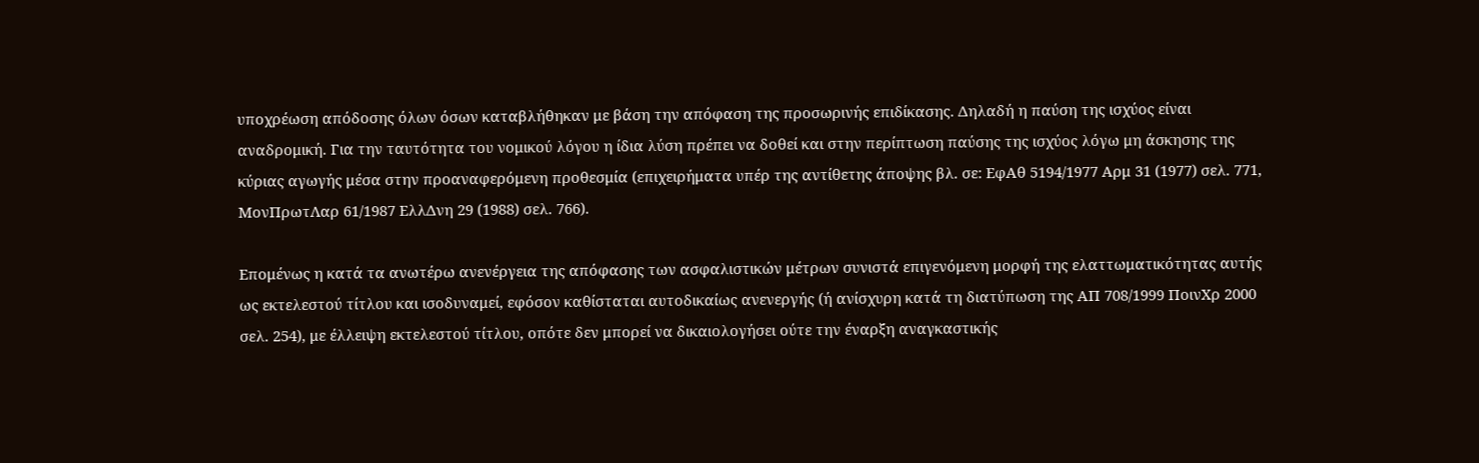υποχρέωση απόδοσης όλων όσων καταβλήθηκαν με βάση την απόφαση της προσωρινής επιδίκασης. Δηλαδή η παύση της ισχύος είναι αναδρομική. Για την ταυτότητα του νομικού λόγου η ίδια λύση πρέπει να δοθεί και στην περίπτωση παύσης της ισχύος λόγω μη άσκησης της κύριας αγωγής μέσα στην προαναφερόμενη προθεσμία (επιχειρήματα υπέρ της αντίθετης άποψης βλ. σε: ΕφΑθ 5194/1977 Αρμ 31 (1977) σελ. 771, ΜονΠρωτΛαρ 61/1987 ΕλλΔνη 29 (1988) σελ. 766).

Επομένως η κατά τα ανωτέρω ανενέργεια της απόφασης των ασφαλιστικών μέτρων συνιστά επιγενόμενη μορφή της ελαττωματικότητας αυτής ως εκτελεστού τίτλου και ισοδυναμεί, εφόσον καθίσταται αυτοδικαίως ανενεργής (ή ανίσχυρη κατά τη διατύπωση της ΑΠ 708/1999 ΠοινΧρ 2000 σελ. 254), με έλλειψη εκτελεστού τίτλου, οπότε δεν μπορεί να δικαιολογήσει ούτε την έναρξη αναγκαστικής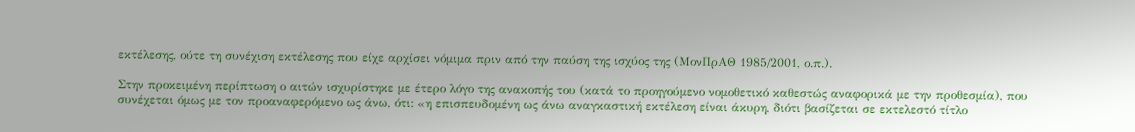εκτέλεσης, ούτε τη συνέχιση εκτέλεσης που είχε αρχίσει νόμιμα πριν από την παύση της ισχύος της (ΜονΠρΑΘ 1985/2001, ο.π.).

Στην προκειμένη περίπτωση ο αιτών ισχυρίστηκε με έτερο λόγο της ανακοπής του (κατά το προηγούμενο νομοθετικό καθεστώς αναφορικά με την προθεσμία), που συνέχεται όμως με τον προαναφερόμενο ως άνω, ότι: «η επισπευδομένη ως άνω αναγκαστική εκτέλεση είναι άκυρη, διότι βασίζεται σε εκτελεστό τίτλο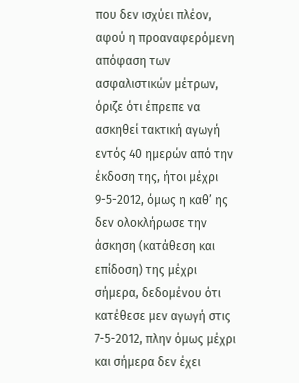που δεν ισχύει πλέον, αφού η προαναφερόμενη απόφαση των ασφαλιστικών μέτρων, όριζε ότι έπρεπε να ασκηθεί τακτική αγωγή εντός 40 ημερών από την έκδοση της, ήτοι μέχρι 9-5-2012, όμως η καθ’ ης δεν ολοκλήρωσε την άσκηση (κατάθεση και επίδοση) της μέχρι σήμερα, δεδομένου ότι κατέθεσε μεν αγωγή στις 7-5-2012, πλην όμως μέχρι και σήμερα δεν έχει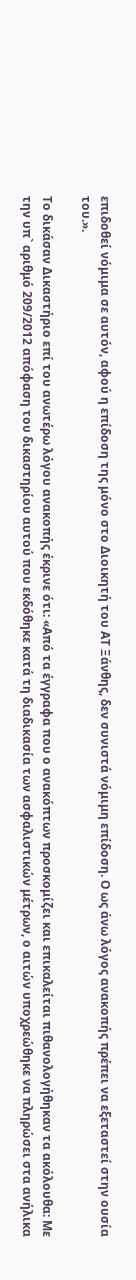επιδοθεί νόμιμα σε αυτόν, αφού η επίδοση της μόνο στο Διοικητή του AT Ξάνθης, δεν συνιστά νόμιμη επίδοση. Ο ως άνω λόγος ανακοπής πρέπει να εξεταστεί στην ουσία του.».

Το δικάσαν Δικαστήριο επί του ανωτέρω λόγου ανακοπής έκρινε ότι: «Από τα έγγραφα που ο ανακόπτων προσκομίζει και επικαλείται πιθανολογήθηκαν τα ακόλουθα: Με την υπ` αριθμό 209/2012 απόφαση του δικαστηρίου αυτού που εκδόθηκε κατά τη διαδικασία των ασφαλιστικών μέτρων, ο αιτών υποχρεώθηκε να πληρώσει στα ανήλικα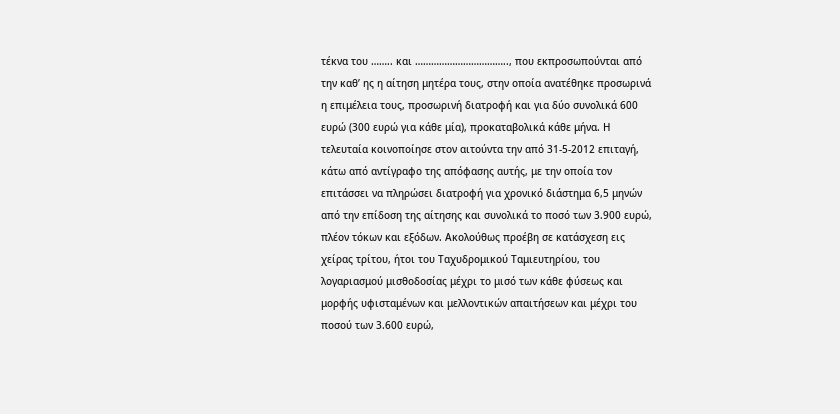τέκνα του …….. και …………………………….., που εκπροσωπούνται από την καθ’ ης η αίτηση μητέρα τους, στην οποία ανατέθηκε προσωρινά η επιμέλεια τους, προσωρινή διατροφή και για δύο συνολικά 600 ευρώ (300 ευρώ για κάθε μία), προκαταβολικά κάθε μήνα. Η τελευταία κοινοποίησε στον αιτούντα την από 31-5-2012 επιταγή, κάτω από αντίγραφο της απόφασης αυτής, με την οποία τον επιτάσσει να πληρώσει διατροφή για χρονικό διάστημα 6,5 μηνών από την επίδοση της αίτησης και συνολικά το ποσό των 3.900 ευρώ, πλέον τόκων και εξόδων. Ακολούθως προέβη σε κατάσχεση εις χείρας τρίτου, ήτοι του Ταχυδρομικού Ταμιευτηρίου, του λογαριασμού μισθοδοσίας μέχρι το μισό των κάθε φύσεως και μορφής υφισταμένων και μελλοντικών απαιτήσεων και μέχρι του ποσού των 3.600 ευρώ,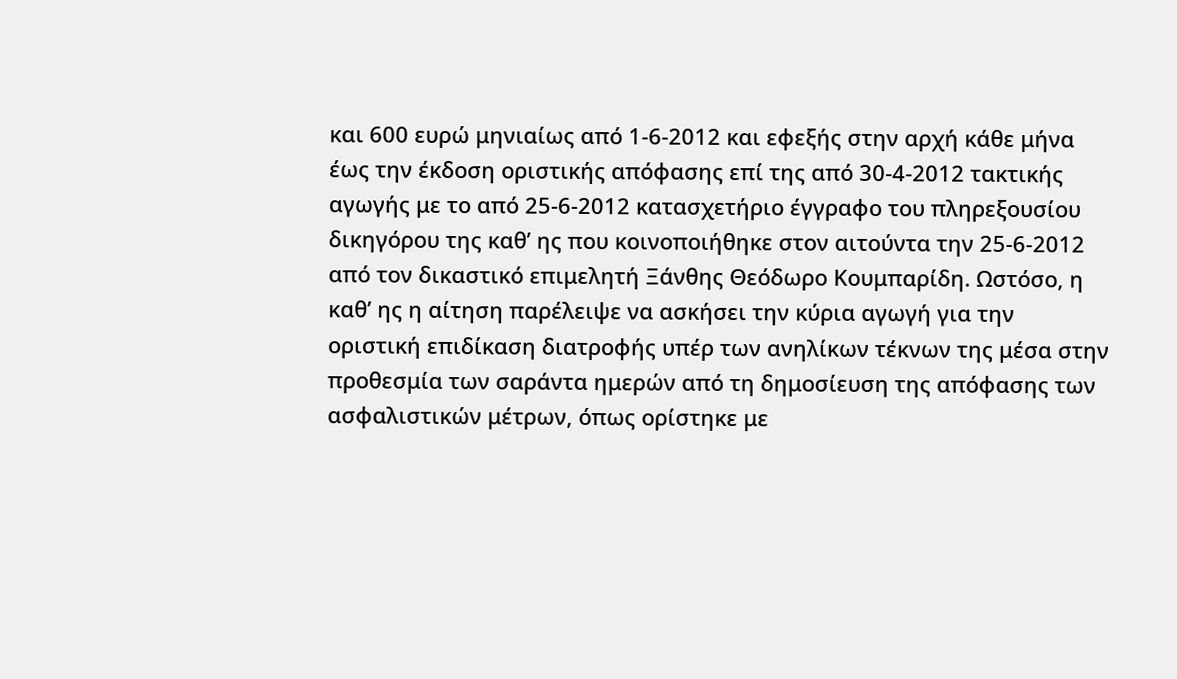και 600 ευρώ μηνιαίως από 1-6-2012 και εφεξής στην αρχή κάθε μήνα έως την έκδοση οριστικής απόφασης επί της από 30-4-2012 τακτικής αγωγής με το από 25-6-2012 κατασχετήριο έγγραφο του πληρεξουσίου δικηγόρου της καθ’ ης που κοινοποιήθηκε στον αιτούντα την 25-6-2012 από τον δικαστικό επιμελητή Ξάνθης Θεόδωρο Κουμπαρίδη. Ωστόσο, η καθ’ ης η αίτηση παρέλειψε να ασκήσει την κύρια αγωγή για την οριστική επιδίκαση διατροφής υπέρ των ανηλίκων τέκνων της μέσα στην προθεσμία των σαράντα ημερών από τη δημοσίευση της απόφασης των ασφαλιστικών μέτρων, όπως ορίστηκε με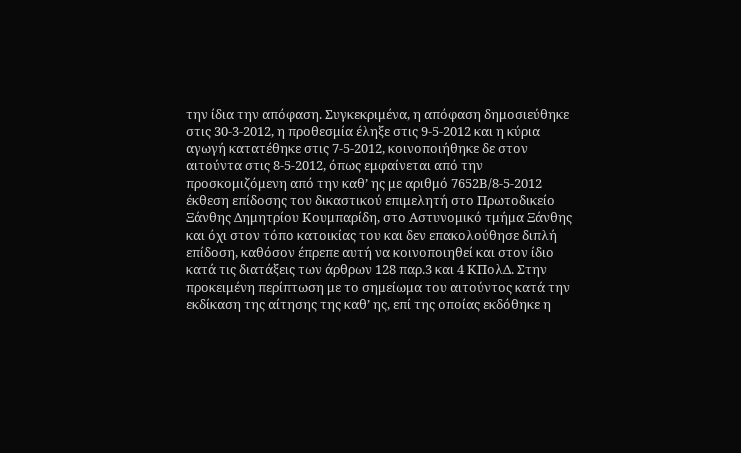την ίδια την απόφαση. Συγκεκριμένα, η απόφαση δημοσιεύθηκε στις 30-3-2012, η προθεσμία έληξε στις 9-5-2012 και η κύρια αγωγή κατατέθηκε στις 7-5-2012, κοινοποιήθηκε δε στον αιτούντα στις 8-5-2012, όπως εμφαίνεται από την προσκομιζόμενη από την καθ’ ης με αριθμό 7652Β/8-5-2012 έκθεση επίδοσης του δικαστικού επιμελητή στο Πρωτοδικείο Ξάνθης Δημητρίου Κουμπαρίδη, στο Αστυνομικό τμήμα Ξάνθης και όχι στον τόπο κατοικίας του και δεν επακολούθησε διπλή επίδοση, καθόσον έπρεπε αυτή να κοινοποιηθεί και στον ίδιο κατά τις διατάξεις των άρθρων 128 παρ.3 και 4 ΚΠολΔ. Στην προκειμένη περίπτωση με το σημείωμα του αιτούντος κατά την εκδίκαση της αίτησης της καθ’ ης, επί της οποίας εκδόθηκε η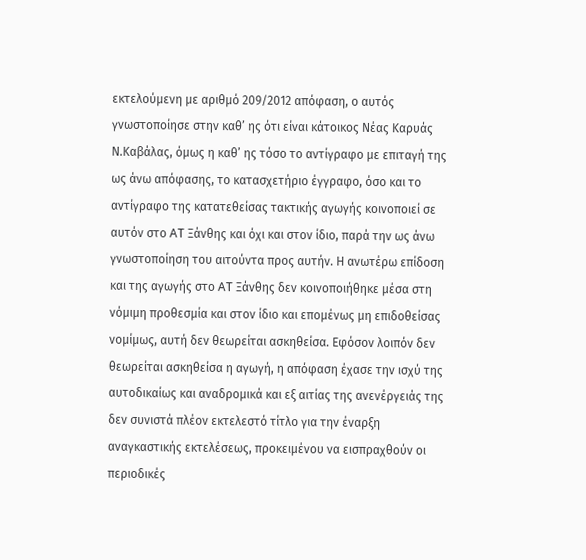εκτελούμενη με αριθμό 209/2012 απόφαση, ο αυτός γνωστοποίησε στην καθ’ ης ότι είναι κάτοικος Νέας Καρυάς Ν.Καβάλας, όμως η καθ’ ης τόσο το αντίγραφο με επιταγή της ως άνω απόφασης, το κατασχετήριο έγγραφο, όσο και το αντίγραφο της κατατεθείσας τακτικής αγωγής κοινοποιεί σε αυτόν στο AT Ξάνθης και όχι και στον ίδιο, παρά την ως άνω γνωστοποίηση του αιτούντα προς αυτήν. Η ανωτέρω επίδοση και της αγωγής στο AT Ξάνθης δεν κοινοποιήθηκε μέσα στη νόμιμη προθεσμία και στον ίδιο και επομένως μη επιδοθείσας νομίμως, αυτή δεν θεωρείται ασκηθείσα. Εφόσον λοιπόν δεν θεωρείται ασκηθείσα η αγωγή, η απόφαση έχασε την ισχύ της αυτοδικαίως και αναδρομικά και εξ αιτίας της ανενέργειάς της δεν συνιστά πλέον εκτελεστό τίτλο για την έναρξη αναγκαστικής εκτελέσεως, προκειμένου να εισπραχθούν οι περιοδικές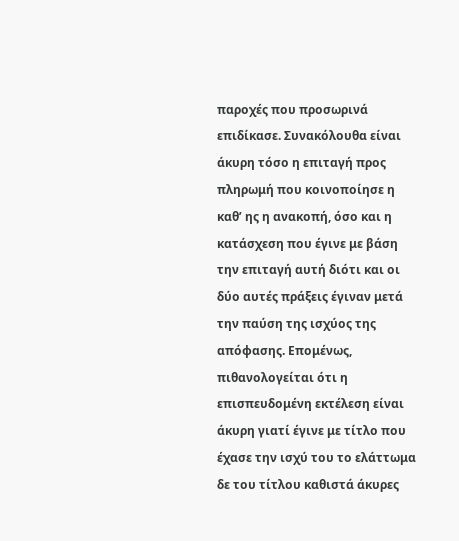παροχές που προσωρινά επιδίκασε. Συνακόλουθα είναι άκυρη τόσο η επιταγή προς πληρωμή που κοινοποίησε η καθ’ ης η ανακοπή, όσο και η κατάσχεση που έγινε με βάση την επιταγή αυτή διότι και οι δύο αυτές πράξεις έγιναν μετά την παύση της ισχύος της απόφασης. Επομένως, πιθανολογείται ότι η επισπευδομένη εκτέλεση είναι άκυρη γιατί έγινε με τίτλο που έχασε την ισχύ του το ελάττωμα δε του τίτλου καθιστά άκυρες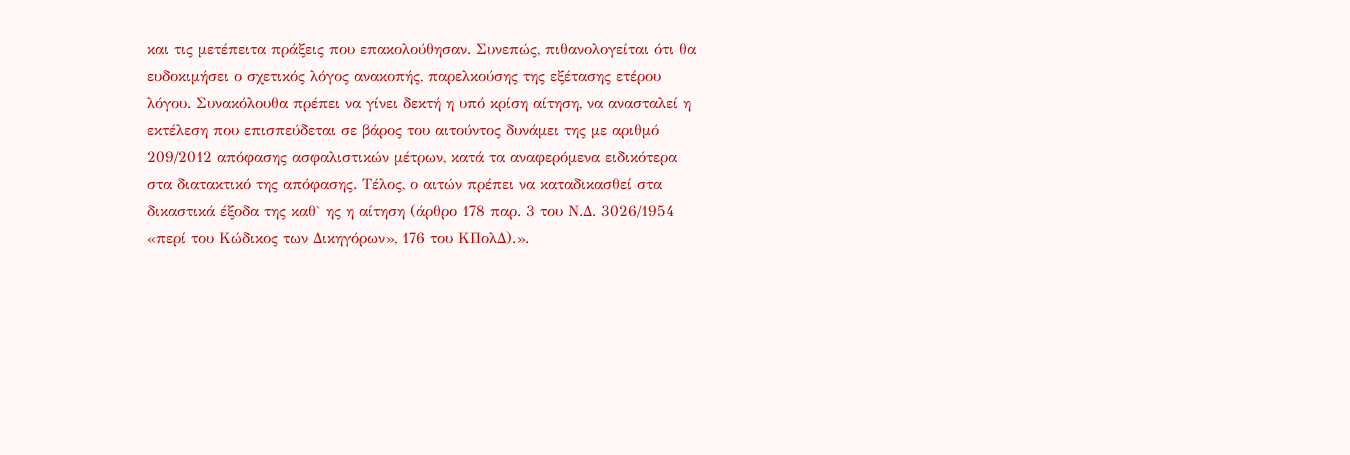και τις μετέπειτα πράξεις που επακολούθησαν. Συνεπώς, πιθανολογείται ότι θα ευδοκιμήσει ο σχετικός λόγος ανακοπής, παρελκούσης της εξέτασης ετέρου λόγου. Συνακόλουθα πρέπει να γίνει δεκτή η υπό κρίση αίτηση, να ανασταλεί η εκτέλεση που επισπεύδεται σε βάρος του αιτούντος δυνάμει της με αριθμό 209/2012 απόφασης ασφαλιστικών μέτρων, κατά τα αναφερόμενα ειδικότερα στα διατακτικό της απόφασης. Τέλος, ο αιτών πρέπει να καταδικασθεί στα δικαστικά έξοδα της καθ` ης η αίτηση (άρθρο 178 παρ. 3 του Ν.Δ. 3026/1954 «περί του Κώδικος των Δικηγόρων», 176 του ΚΠολΔ).».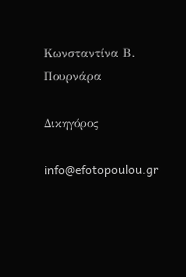Κωνσταντίνα Β. Πουρνάρα

Δικηγόρος

info@efotopoulou.gr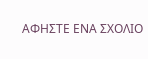ΑΦΗΣΤΕ ΕΝΑ ΣΧΟΛΙΟ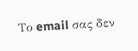Το email σας δεν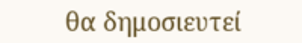θα δημοσιευτεί